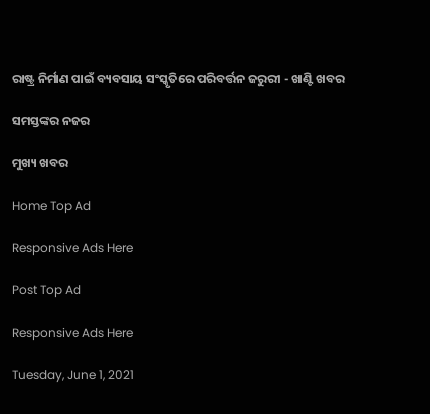ରାଷ୍ଟ୍ର ନିର୍ମାଣ ପାଇଁ ବ୍ୟବସାୟ ସଂସ୍କୃତିରେ ପରିବର୍ତ୍ତନ ଜରୁରୀ - ଖାଣ୍ଟି ଖବର

ସମସ୍ତଙ୍କର ନଜର

ମୁଖ୍ୟ ଖବର

Home Top Ad

Responsive Ads Here

Post Top Ad

Responsive Ads Here

Tuesday, June 1, 2021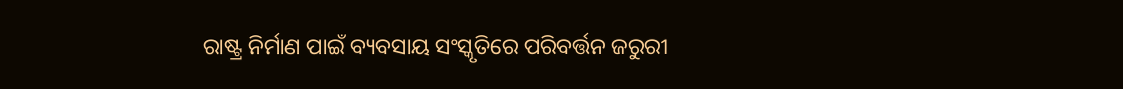ରାଷ୍ଟ୍ର ନିର୍ମାଣ ପାଇଁ ବ୍ୟବସାୟ ସଂସ୍କୃତିରେ ପରିବର୍ତ୍ତନ ଜରୁରୀ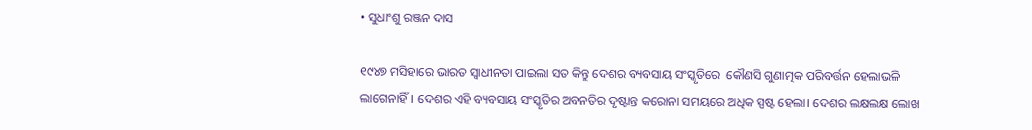• ସୁଧାଂଶୁ ରଞ୍ଜନ ଦାସ

୧୯୪୭ ମସିହାରେ ଭାରତ ସ୍ୱାଧୀନତା ପାଇଲା ସତ କିନ୍ତୁ ଦେଶର ବ୍ୟବସାୟ ସଂସ୍କୃତିରେ  କୌଣସି ଗୁଣାତ୍ମକ ପରିବର୍ତ୍ତନ ହେଲାଭଳି ଲାଗେନାହିଁ। ଦେଶର ଏହି ବ୍ୟବସାୟ ସଂସ୍କୃତିର ଅବନତିର ଦୃଷ୍ଟାନ୍ତ କରୋନା ସମୟରେ ଅଧିକ ସ୍ପଷ୍ଟ ହେଲା। ଦେଶର ଲକ୍ଷଲକ୍ଷ ଲୋଖ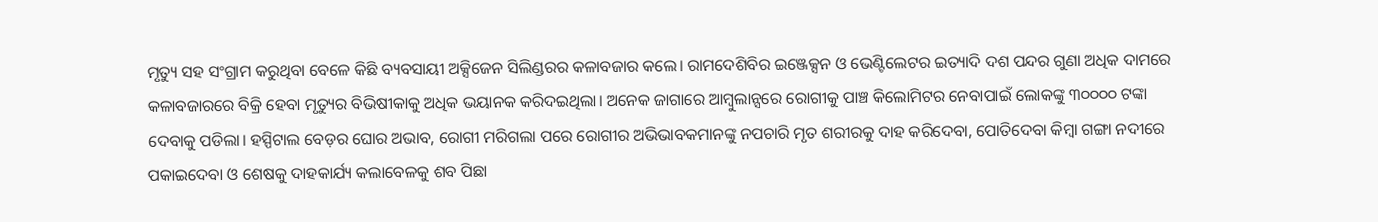ମୃତ୍ୟୁ ସହ ସଂଗ୍ରାମ କରୁଥିବା ବେଳେ କିଛି ବ୍ୟବସାୟୀ ଅକ୍ସିଜେନ ସିଲିଣ୍ଡରର କଳାବଜାର କଲେ। ରାମଦେଶିବିର ଇଞ୍ଜେକ୍ସନ ଓ ଭେଣ୍ଟିଲେଟର ଇତ୍ୟାଦି ଦଶ ପନ୍ଦର ଗୁଣା ଅଧିକ ଦାମରେ କଳାବଜାରରେ ବିକ୍ରି ହେବା ମୃତ୍ୟୁର ବିଭିଷୀକାକୁ ଅଧିକ ଭୟାନକ କରିଦଇଥିଲା। ଅନେକ ଜାଗାରେ ଆମ୍ବୁଲାନ୍ସରେ ରୋଗୀକୁ ପାଞ୍ଚ କିଲୋମିଟର ନେବାପାଇଁ ଲୋକଙ୍କୁ ୩୦୦୦୦ ଟଙ୍କା ଦେବାକୁ ପଡିଲା। ହସ୍ପିଟାଲ ବେଡ଼ର ଘୋର ଅଭାବ, ରୋଗୀ ମରିଗଲା ପରେ ରୋଗୀର ଅଭିଭାବକମାନଙ୍କୁ ନପଚାରି ମୃତ ଶରୀରକୁ ଦାହ କରିଦେବା, ପୋତିଦେବା କିମ୍ବା ଗଙ୍ଗା ନଦୀରେ ପକାଇଦେବା ଓ ଶେଷକୁ ଦାହକାର୍ଯ୍ୟ କଲାବେଳକୁ ଶବ ପିଛା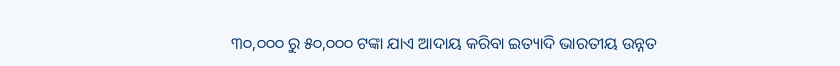୩୦,୦୦୦ ରୁ ୫୦,୦୦୦ ଟଙ୍କା ଯାଏ ଆଦାୟ କରିବା ଇତ୍ୟାଦି ଭାରତୀୟ ଉନ୍ନତ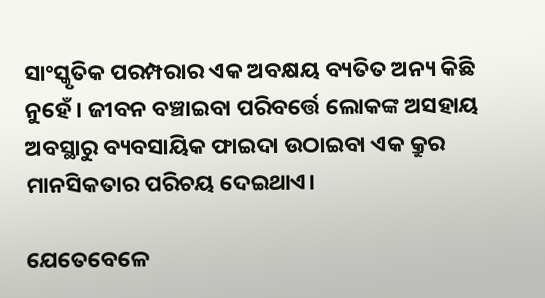ସାଂସ୍କୃତିକ ପରମ୍ପରାର ଏକ ଅବକ୍ଷୟ ବ୍ୟତିତ ଅନ୍ୟ କିଛି ନୁହେଁ। ଜୀବନ ବଞ୍ଚାଇବା ପରିବର୍ତ୍ତେ ଲୋକଙ୍କ ଅସହାୟ ଅବସ୍ଥାରୁ ବ୍ୟବସାୟିକ ଫାଇଦା ଉଠାଇବା ଏକ କ୍ରୁର ମାନସିକତାର ପରିଚୟ ଦେଇଥାଏ।

ଯେତେବେଳେ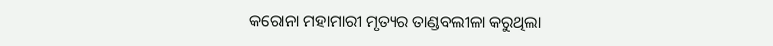କରୋନା ମହାମାରୀ ମୃତ୍ୟର ତାଣ୍ଡବଲୀଳା କରୁଥିଲା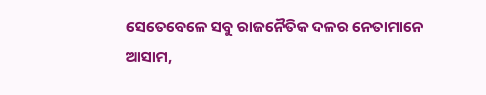ସେତେବେଳେ ସବୁ ରାଜନୈତିକ ଦଳର ନେତାମାନେ ଆସାମ,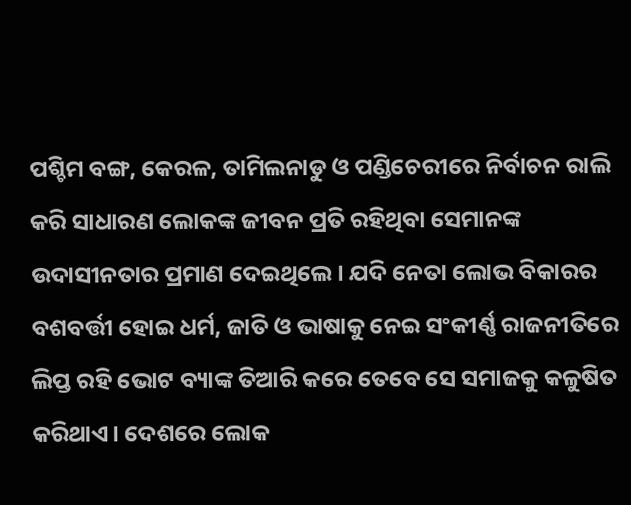ପଶ୍ଚିମ ବଙ୍ଗ, କେରଳ, ତାମିଲନାଡୁ ଓ ପଣ୍ଡିଚେରୀରେ ନିର୍ବାଚନ ରାଲି କରି ସାଧାରଣ ଲୋକଙ୍କ ଜୀବନ ପ୍ରତି ରହିଥିବା ସେମାନଙ୍କ ଉଦାସୀନତାର ପ୍ରମାଣ ଦେଇଥିଲେ। ଯଦି ନେତା ଲୋଭ ବିକାରର ବଶବର୍ତ୍ତୀ ହୋଇ ଧର୍ମ, ଜାତି ଓ ଭାଷାକୁ ନେଇ ସଂକୀର୍ଣ୍ଣ ରାଜନୀତିରେ ଲିପ୍ତ ରହି ଭୋଟ ବ୍ୟାଙ୍କ ତିଆରି କରେ ତେବେ ସେ ସମାଜକୁ କଳୁଷିତ କରିଥାଏ। ଦେଶରେ ଲୋକ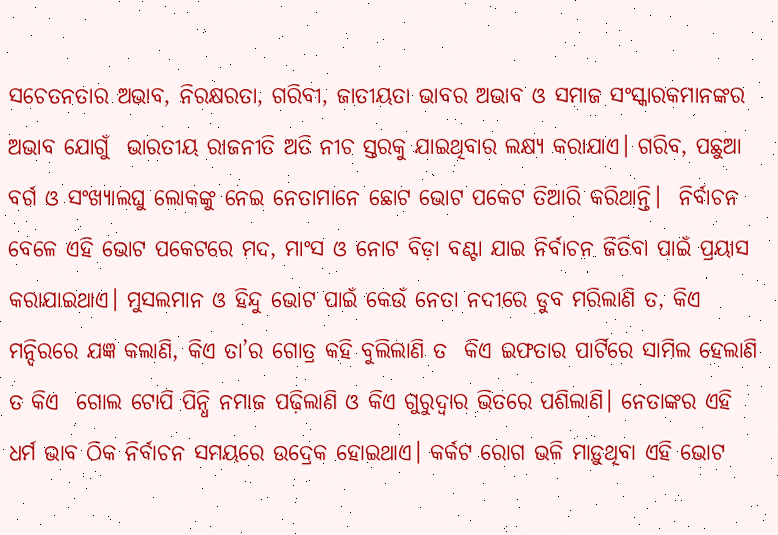ସଚେତନତାର ଅଭାବ, ନିରକ୍ଷରତା, ଗରିବୀ, ଜାତୀୟତା ଭାବର ଅଭାବ ଓ ସମାଜ ସଂସ୍କାରକମାନଙ୍କର ଅଭାବ ଯୋଗୁଁ  ଭାରତୀୟ ରାଜନୀତି ଅତି ନୀଚ ସ୍ତରକୁ ଯାଇଥିବାର ଲକ୍ଷ୍ୟ କରାଯାଏ। ଗରିବ, ପଛୁଆ ବର୍ଗ ଓ ସଂଖ୍ୟାଲଘୁ ଲୋକଙ୍କୁ ନେଇ ନେତାମାନେ ଛୋଟ ଭୋଟ ପକେଟ ତିଆରି କରିଥାନ୍ତି।  ନିର୍ବାଚନ ବେଳେ ଏହି ଭୋଟ ପକେଟରେ ମଦ, ମାଂସ ଓ ନୋଟ ବିଡ଼ା ବଣ୍ଟା ଯାଇ ନିର୍ବାଚନ ଜିତିବା ପାଇଁ ପ୍ରୟାସ କରାଯାଇଥାଏ। ମୁସଲମାନ ଓ ହିନ୍ଦୁ ଭୋଟ ପାଇଁ କେଉଁ ନେତା ନଦୀରେ ଡୁବ ମରିଲାଣି ତ, କିଏ ମନ୍ଦିରରେ ଯଜ୍ଞ କଲାଣି, କିଏ ତା’ର ଗୋତ୍ର କହି ବୁଲିଲାଣି ତ  କିଏ ଇଫତାର ପାର୍ଟିରେ ସାମିଲ ହେଲାଣି ତ କିଏ  ଗୋଲ ଟୋପି ପିନ୍ଧି ନମାଜ ପଢ଼ିଲାଣି ଓ କିଏ ଗୁରୁଦ୍ୱାର ଭିତରେ ପଶିଲାଣି। ନେତାଙ୍କର ଏହି ଧର୍ମ ଭାବ ଠିକ ନିର୍ବାଚନ ସମୟରେ ଉଦ୍ରେକ ହୋଇଥାଏ। କର୍କଟ ରୋଗ ଭଳି ମାଡ଼ୁଥିବା ଏହି ଭୋଟ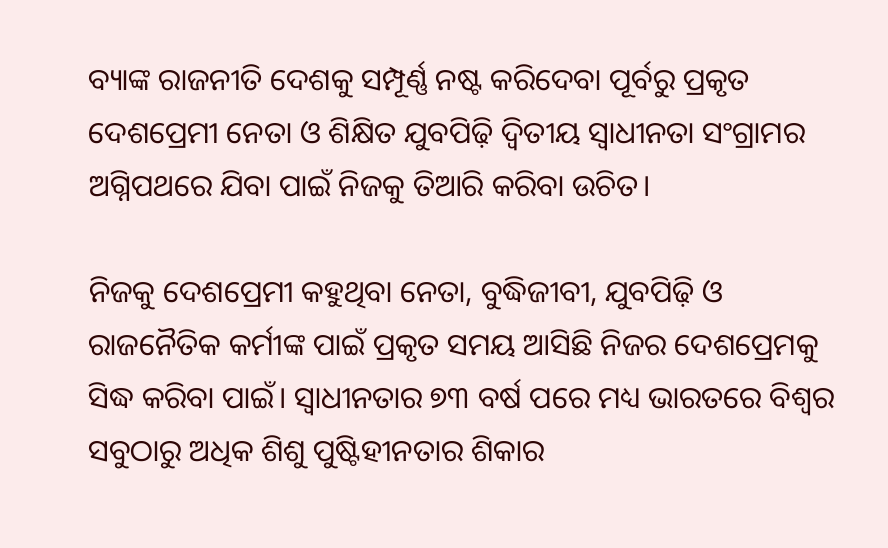ବ୍ୟାଙ୍କ ରାଜନୀତି ଦେଶକୁ ସମ୍ପୂର୍ଣ୍ଣ ନଷ୍ଟ କରିଦେବା ପୂର୍ବରୁ ପ୍ରକୃତ ଦେଶପ୍ରେମୀ ନେତା ଓ ଶିକ୍ଷିତ ଯୁବପିଢ଼ି ଦ୍ଵିତୀୟ ସ୍ୱାଧୀନତା ସଂଗ୍ରାମର ଅଗ୍ନିପଥରେ ଯିବା ପାଇଁ ନିଜକୁ ତିଆରି କରିବା ଉଚିତ।

ନିଜକୁ ଦେଶପ୍ରେମୀ କହୁଥିବା ନେତା, ବୁଦ୍ଧିଜୀବୀ, ଯୁବପିଢ଼ି ଓ ରାଜନୈତିକ କର୍ମୀଙ୍କ ପାଇଁ ପ୍ରକୃତ ସମୟ ଆସିଛି ନିଜର ଦେଶପ୍ରେମକୁ  ସିଦ୍ଧ କରିବା ପାଇଁ। ସ୍ୱାଧୀନତାର ୭୩ ବର୍ଷ ପରେ ମଧ୍ୟ ଭାରତରେ ବିଶ୍ୱର ସବୁଠାରୁ ଅଧିକ ଶିଶୁ ପୁଷ୍ଟିହୀନତାର ଶିକାର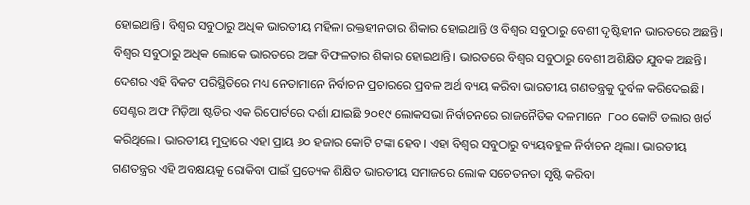ହୋଇଥାନ୍ତି। ବିଶ୍ୱର ସବୁଠାରୁ ଅଧିକ ଭାରତୀୟ ମହିଳା ରକ୍ତହୀନତାର ଶିକାର ହୋଇଥାନ୍ତି ଓ ବିଶ୍ୱର ସବୁଠାରୁ ବେଶୀ ଦୃଷ୍ଟିହୀନ ଭାରତରେ ଅଛନ୍ତି। ବିଶ୍ୱର ସବୁଠାରୁ ଅଧିକ ଲୋକେ ଭାରତରେ ଅଙ୍ଗ ବିଫଳତାର ଶିକାର ହୋଇଥାନ୍ତି। ଭାରତରେ ବିଶ୍ୱର ସବୁଠାରୁ ବେଶୀ ଅଶିକ୍ଷିତ ଯୁବକ ଅଛନ୍ତି। ଦେଶର ଏହି ବିକଟ ପରିସ୍ଥିତିରେ ମଧ୍ୟ ନେତାମାନେ ନିର୍ବାଚନ ପ୍ରଚାରରେ ପ୍ରବଳ ଅର୍ଥ ବ୍ୟୟ କରିବା ଭାରତୀୟ ଗଣତନ୍ତ୍ରକୁ ଦୁର୍ବଳ କରିଦେଇଛି। ସେଣ୍ଟର ଅଫ ମିଡ଼ିଆ ଷ୍ଟଡିର ଏକ ରିପୋର୍ଟରେ ଦର୍ଶା ଯାଇଛି ୨୦୧୯ ଲୋକସଭା ନିର୍ବାଚନରେ ରାଜନୈତିକ ଦଳମାନେ  ୮୦୦ କୋଟି ଡଲାର ଖର୍ଚ କରିଥିଲେ। ଭାରତୀୟ ମୁଦ୍ରାରେ ଏହା ପ୍ରାୟ ୬୦ ହଜାର କୋଟି ଟଙ୍କା ହେବ। ଏହା ବିଶ୍ୱର ସବୁଠାରୁ ବ୍ୟୟବହୁଳ ନିର୍ବାଚନ ଥିଲା। ଭାରତୀୟ ଗଣତନ୍ତ୍ରର ଏହି ଅବକ୍ଷୟକୁ ରୋକିବା ପାଇଁ ପ୍ରତ୍ୟେକ ଶିକ୍ଷିତ ଭାରତୀୟ ସମାଜରେ ଲୋକ ସଚେତନତା ସୃଷ୍ଟି କରିବା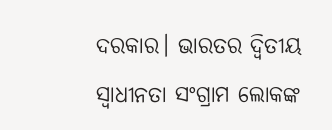ଦରକାର। ଭାରତର ଦ୍ଵିତୀୟ ସ୍ୱାଧୀନତା ସଂଗ୍ରାମ ଲୋକଙ୍କ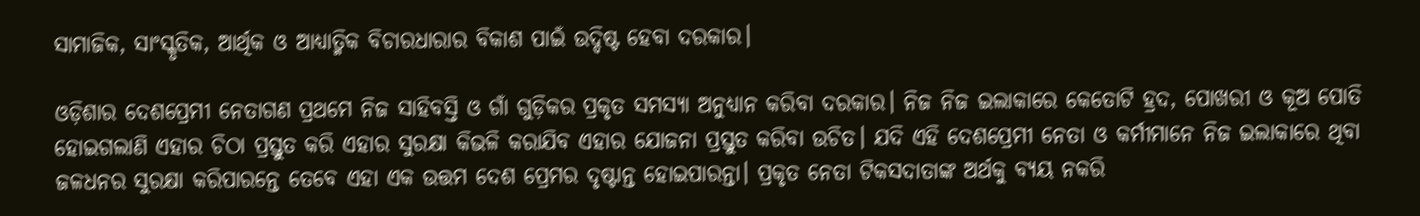ସାମାଜିକ, ସାଂସ୍କୃତିକ, ଆର୍ଥିକ ଓ ଆଧ୍ୟାତ୍ମିକ ବିଚାରଧାରାର ବିକାଶ ପାଇଁ ଉଦ୍ଦିଷ୍ଟ ହେବା ଦରକାର।

ଓଡ଼ିଶାର ଦେଶପ୍ରେମୀ ନେତାଗଣ ପ୍ରଥମେ ନିଜ ସାହିବସ୍ତି ଓ ଗାଁ ଗୁଡ଼ିକର ପ୍ରକୃତ ସମସ୍ୟା ଅନୁଧ୍ୟାନ କରିବା ଦରକାର। ନିଜ ନିଜ ଇଲାକାରେ କେତୋଟି ହ୍ରଦ, ପୋଖରୀ ଓ କୂଅ ପୋତି ହୋଇଗଲାଣି ଏହାର ଚିଠା ପ୍ରସ୍ତୁତ କରି ଏହାର ସୁରକ୍ଷା କିଭଳି କରାଯିବ ଏହାର ଯୋଜନା ପ୍ରସ୍ତୁତ କରିବା ଉଚିତ। ଯଦି ଏହି ଦେଶପ୍ରେମୀ ନେତା ଓ କର୍ମୀମାନେ ନିଜ ଇଲାକାରେ ଥିବା ଜଳଧନର ସୁରକ୍ଷା କରିପାରନ୍ତେ ତେବେ ଏହା ଏକ ଉତ୍ତମ ଦେଶ ପ୍ରେମର ଦୃଷ୍ଟାନ୍ତ ହୋଇପାରନ୍ତା। ପ୍ରକୃତ ନେତା ଟିକସଦାତାଙ୍କ ଅର୍ଥକୁ ବ୍ୟୟ ନକରି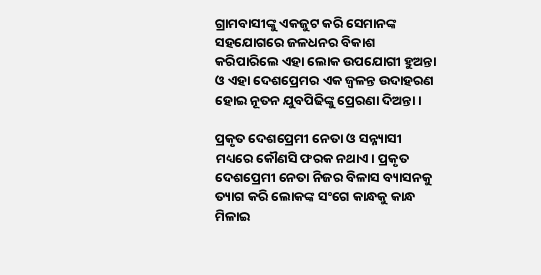ଗ୍ରାମବାସୀଙ୍କୁ ଏକଜୁଟ କରି ସେମାନଙ୍କ ସହଯୋଗରେ ଜଳଧନର ବିକାଶ କରିପାରିଲେ ଏହା ଲୋକ ଉପଯୋଗୀ ହୁଅନ୍ତା ଓ ଏହା ଦେଶପ୍ରେମର ଏକ ଜ୍ୱଳନ୍ତ ଉଦାହରଣ ହୋଇ ନୂତନ ଯୁବପିଢିଙ୍କୁ ପ୍ରେରଣା ଦିଅନ୍ତା।

ପ୍ରକୃତ ଦେଶପ୍ରେମୀ ନେତା ଓ ସନ୍ନ୍ୟାସୀ ମଧ୍ୟରେ କୌଣସି ଫରକ ନଥାଏ। ପ୍ରକୃତ ଦେଶପ୍ରେମୀ ନେତା ନିଜର ବିଳାସ ବ୍ୟାସନକୁ ତ୍ୟାଗ କରି ଲୋକଙ୍କ ସଂଗେ କାନ୍ଧକୁ କାନ୍ଧ ମିଳାଇ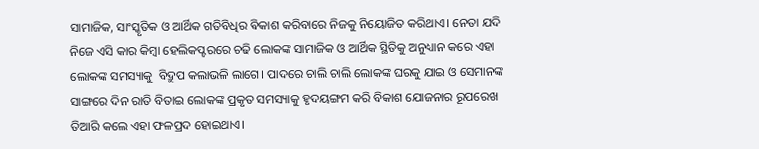ସାମାଜିକ, ସାଂସ୍କୃତିକ ଓ ଆର୍ଥିକ ଗତିବିଧିର ଵିକାଶ କରିବାରେ ନିଜକୁ ନିୟୋଜିତ କରିଥାଏ। ନେତା ଯଦି ନିଜେ ଏସି କାର କିମ୍ବା ହେଲିକପ୍ଟରରେ ଚଢି ଲୋକଙ୍କ ସାମାଜିକ ଓ ଆର୍ଥିକ ସ୍ଥିତିକୁ ଅନୁଧ୍ୟାନ କରେ ଏହା ଲୋକଙ୍କ ସମସ୍ୟାକୁ  ବିଦ୍ରୁପ କଲାଭଳି ଲାଗେ। ପାଦରେ ଚାଲି ଚାଲି ଲୋକଙ୍କ ଘରକୁ ଯାଇ ଓ ସେମାନଙ୍କ ସାଙ୍ଗରେ ଦିନ ରାତି ବିତାଇ ଲୋକଙ୍କ ପ୍ରକୃତ ସମସ୍ୟାକୁ ହୃଦୟଙ୍ଗମ କରି ବିକାଶ ଯୋଜନାର ରୂପରେଖ ତିଆରି କଲେ ଏହା ଫଳପ୍ରଦ ହୋଇଥାଏ।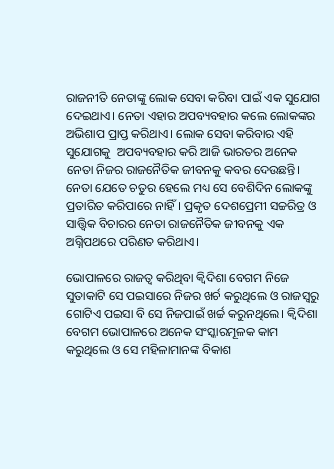ରାଜନୀତି ନେତାଙ୍କୁ ଲୋକ ସେବା କରିବା ପାଇଁ ଏକ ସୁଯୋଗ ଦେଇଥାଏ। ନେତା ଏହାର ଅପବ୍ୟବହାର କଲେ ଲୋକଙ୍କର ଅଭିଶାପ ପ୍ରାପ୍ତ କରିଥାଏ। ଲୋକ ସେବା କରିବାର ଏହି ସୁଯୋଗକୁ  ଅପବ୍ୟବହାର କରି ଆଜି ଭାରତର ଅନେକ ନେତା ନିଜର ରାଜନୈତିକ ଜୀବନକୁ କବର ଦେଉଛନ୍ତି। ନେତା ଯେତେ ଚତୁର ହେଲେ ମଧ୍ୟ ସେ ବେଶିଦିନ ଲୋକଙ୍କୁ ପ୍ରତାରିତ କରିପାରେ ନାହିଁ। ପ୍ରକୃତ ଦେଶପ୍ରେମୀ ସଚ୍ଚରିତ୍ର ଓ ସାତ୍ତ୍ଵିକ ବିଚାରର ନେତା ରାଜନୈତିକ ଜୀବନକୁ ଏକ ଅଗ୍ନିପଥରେ ପରିଣତ କରିଥାଏ।

ଭୋପାଳରେ ରାଜତ୍ୱ କରିଥିବା କ୍ୱିଦିଶା ବେଗମ ନିଜେ ସୁତାକାଟି ସେ ପଇସାରେ ନିଜର ଖର୍ଚ କରୁଥିଲେ ଓ ରାଜସ୍ୱରୁ ଗୋଟିଏ ପଇସା ବି ସେ ନିଜପାଇଁ ଖର୍ଚ୍ଚ କରୁନଥିଲେ। କ୍ୱିଦିଶା ବେଗମ ଭୋପାଳରେ ଅନେକ ସଂସ୍କାରମୂଳକ କାମ କରୁଥିଲେ ଓ ସେ ମହିଳାମାନଙ୍କ ବିକାଶ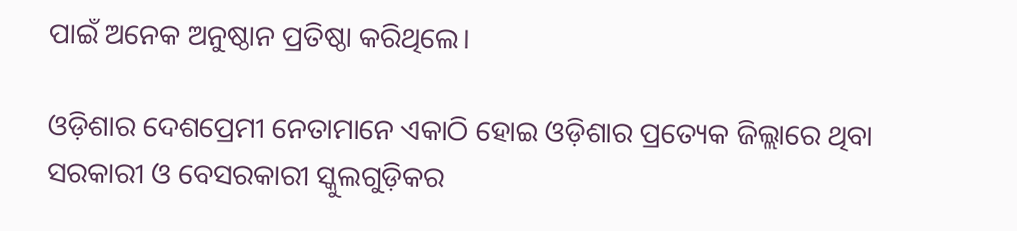ପାଇଁ ଅନେକ ଅନୁଷ୍ଠାନ ପ୍ରତିଷ୍ଠା କରିଥିଲେ।

ଓଡ଼ିଶାର ଦେଶପ୍ରେମୀ ନେତାମାନେ ଏକାଠି ହୋଇ ଓଡ଼ିଶାର ପ୍ରତ୍ୟେକ ଜିଲ୍ଲାରେ ଥିବା ସରକାରୀ ଓ ବେସରକାରୀ ସ୍କୁଲଗୁଡ଼ିକର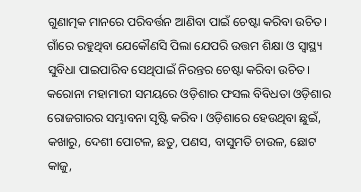ଗୁଣାତ୍ମକ ମାନରେ ପରିବର୍ତ୍ତନ ଆଣିବା ପାଇଁ ଚେଷ୍ଟା କରିବା ଉଚିତ। ଗାଁରେ ରହୁଥିବା ଯେକୌଣସି ପିଲା ଯେପରି ଉତ୍ତମ ଶିକ୍ଷା ଓ ସ୍ୱାସ୍ଥ୍ୟ ସୁବିଧା ପାଇପାରିବ ସେଥିପାଇଁ ନିରନ୍ତର ଚେଷ୍ଟା କରିବା ଉଚିତ। କରୋନା ମହାମାରୀ ସମୟରେ ଓଡ଼ିଶାର ଫସଲ ବିବିଧତା ଓଡ଼ିଶାର ରୋଜଗାରର ସମ୍ଭାବନା ସୃଷ୍ଟି କରିବ। ଓଡ଼ିଶାରେ ହେଉଥିବା ଛୁଇଁ, କଖାରୁ, ଦେଶୀ ପୋଟଳ, ଛତୁ, ପଣସ, ବାସୁମତି ଚାଉଳ, ଛୋଟ କାଜୁ,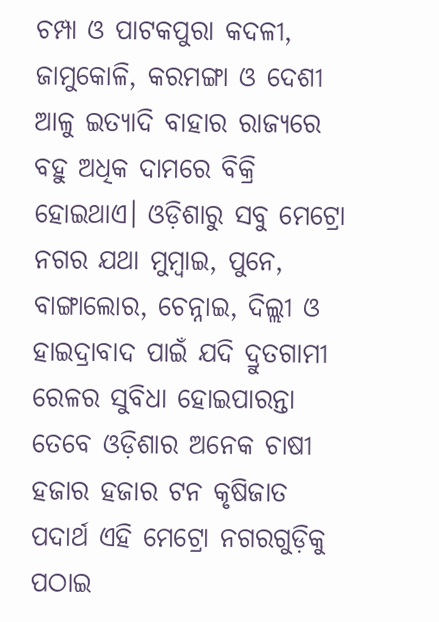ଚମ୍ପା ଓ ପାଟକପୁରା କଦଳୀ, ଜାମୁକୋଳି, କରମଙ୍ଗା ଓ ଦେଶୀ ଆଳୁ ଇତ୍ୟାଦି ବାହାର ରାଜ୍ୟରେ ବହୁ ଅଧିକ ଦାମରେ ବିକ୍ରି ହୋଇଥାଏ। ଓଡ଼ିଶାରୁ ସବୁ ମେଟ୍ରୋ ନଗର ଯଥା ମୁମ୍ବାଇ, ପୁନେ, ବାଙ୍ଗାଲୋର, ଚେନ୍ନାଇ, ଦିଲ୍ଲୀ ଓ ହାଇଦ୍ରାବାଦ ପାଇଁ ଯଦି ଦ୍ରୁତଗାମୀ ରେଳର ସୁବିଧା ହୋଇପାରନ୍ତା ତେବେ ଓଡ଼ିଶାର ଅନେକ ଚାଷୀ ହଜାର ହଜାର ଟନ କୃଷିଜାତ ପଦାର୍ଥ ଏହି ମେଟ୍ରୋ ନଗରଗୁଡ଼ିକୁ ପଠାଇ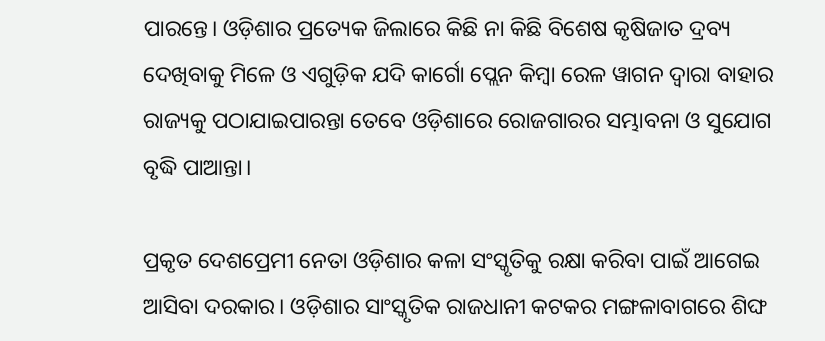ପାରନ୍ତେ। ଓଡ଼ିଶାର ପ୍ରତ୍ୟେକ ଜିଲାରେ କିଛି ନା କିଛି ବିଶେଷ କୃଷିଜାତ ଦ୍ରବ୍ୟ ଦେଖିବାକୁ ମିଳେ ଓ ଏଗୁଡ଼ିକ ଯଦି କାର୍ଗୋ ପ୍ଲେନ କିମ୍ବା ରେଳ ୱାଗନ ଦ୍ୱାରା ବାହାର ରାଜ୍ୟକୁ ପଠାଯାଇପାରନ୍ତା ତେବେ ଓଡ଼ିଶାରେ ରୋଜଗାରର ସମ୍ଭାବନା ଓ ସୁଯୋଗ ବୃଦ୍ଧି ପାଆନ୍ତା।

ପ୍ରକୃତ ଦେଶପ୍ରେମୀ ନେତା ଓଡ଼ିଶାର କଳା ସଂସ୍କୃତିକୁ ରକ୍ଷା କରିବା ପାଇଁ ଆଗେଇ ଆସିବା ଦରକାର। ଓଡ଼ିଶାର ସାଂସ୍କୃତିକ ରାଜଧାନୀ କଟକର ମଙ୍ଗଳାବାଗରେ ଶିଙ୍ଘ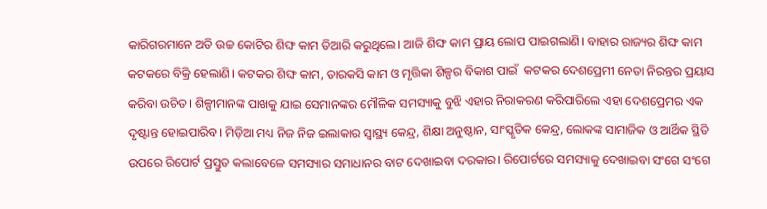କାରିଗରମାନେ ଅତି ଉଚ୍ଚ କୋଟିର ଶିଙ୍ଘ କାମ ତିଆରି କରୁଥିଲେ। ଆଜି ଶିଙ୍ଘ କାମ ପ୍ରାୟ ଲୋପ ପାଇଗଲାଣି। ବାହାର ରାଜ୍ୟର ଶିଙ୍ଘ କାମ କଟକରେ ବିକ୍ରି ହେଲାଣି। କଟକର ଶିଙ୍ଘ କାମ, ତାରକସି କାମ ଓ ମୃତ୍ତିକା ଶିଳ୍ପର ବିକାଶ ପାଇଁ  କଟକର ଦେଶପ୍ରେମୀ ନେତା ନିରନ୍ତର ପ୍ରୟାସ କରିବା ଉଚିତ। ଶିଳ୍ପୀମାନଙ୍କ ପାଖକୁ ଯାଇ ସେମାନଙ୍କର ମୌଳିକ ସମସ୍ୟାକୁ ବୁଝି ଏହାର ନିରାକରଣ କରିପାରିଲେ ଏହା ଦେଶପ୍ରେମର ଏକ ଦୃଷ୍ଟାନ୍ତ ହୋଇପାରିବ। ମିଡ଼ିଆ ମଧ୍ୟ ନିଜ ନିଜ ଇଲାକାର ସ୍ୱାସ୍ଥ୍ୟ କେନ୍ଦ୍ର, ଶିକ୍ଷା ଅନୁଷ୍ଠାନ, ସାଂସ୍କୃତିକ କେନ୍ଦ୍ର, ଲୋକଙ୍କ ସାମାଜିକ ଓ ଆର୍ଥିକ ସ୍ଥିତି ଉପରେ ରିପୋର୍ଟ ପ୍ରସ୍ତୁତ କଲାବେଳେ ସମସ୍ୟାର ସମାଧାନର ବାଟ ଦେଖାଇବା ଦରକାର। ରିପୋର୍ଟରେ ସମସ୍ୟାକୁ ଦେଖାଇବା ସଂଗେ ସଂଗେ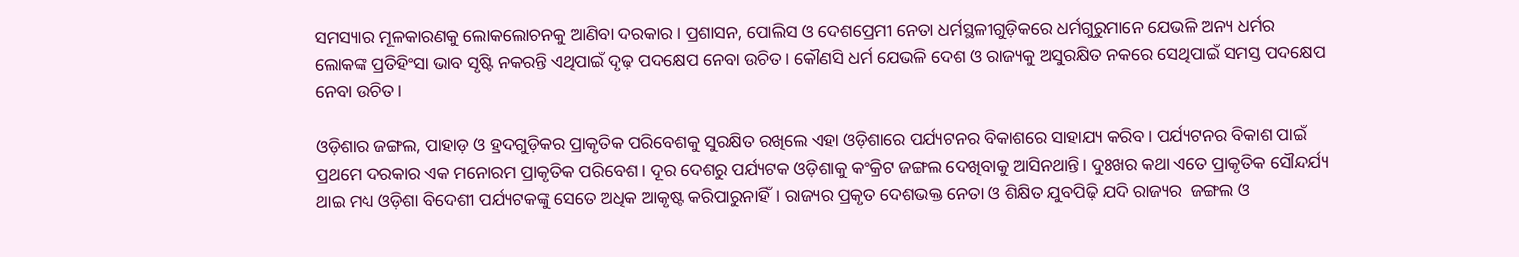ସମସ୍ୟାର ମୂଳକାରଣକୁ ଲୋକଲୋଚନକୁ ଆଣିବା ଦରକାର। ପ୍ରଶାସନ, ପୋଲିସ ଓ ଦେଶପ୍ରେମୀ ନେତା ଧର୍ମସ୍ଥଳୀଗୁଡ଼ିକରେ ଧର୍ମଗୁରୁମାନେ ଯେଭଳି ଅନ୍ୟ ଧର୍ମର ଲୋକଙ୍କ ପ୍ରତିହିଂସା ଭାବ ସୃଷ୍ଟି ନକରନ୍ତି ଏଥିପାଇଁ ଦୃଢ଼ ପଦକ୍ଷେପ ନେବା ଉଚିତ। କୌଣସି ଧର୍ମ ଯେଭଳି ଦେଶ ଓ ରାଜ୍ୟକୁ ଅସୁରକ୍ଷିତ ନକରେ ସେଥିପାଇଁ ସମସ୍ତ ପଦକ୍ଷେପ ନେବା ଉଚିତ।

ଓଡ଼ିଶାର ଜଙ୍ଗଲ, ପାହାଡ଼ ଓ ହ୍ରଦଗୁଡ଼ିକର ପ୍ରାକୃତିକ ପରିବେଶକୁ ସୁରକ୍ଷିତ ରଖିଲେ ଏହା ଓଡ଼ିଶାରେ ପର୍ଯ୍ୟଟନର ବିକାଶରେ ସାହାଯ୍ୟ କରିବ। ପର୍ଯ୍ୟଟନର ବିକାଶ ପାଇଁ ପ୍ରଥମେ ଦରକାର ଏକ ମନୋରମ ପ୍ରାକୃତିକ ପରିବେଶ। ଦୂର ଦେଶରୁ ପର୍ଯ୍ୟଟକ ଓଡ଼ିଶାକୁ କଂକ୍ରିଟ ଜଙ୍ଗଲ ଦେଖିବାକୁ ଆସିନଥାନ୍ତି। ଦୁଃଖର କଥା ଏତେ ପ୍ରାକୃତିକ ସୌନ୍ଦର୍ଯ୍ୟ ଥାଇ ମଧ୍ୟ ଓଡ଼ିଶା ବିଦେଶୀ ପର୍ଯ୍ୟଟକଙ୍କୁ ସେତେ ଅଧିକ ଆକୃଷ୍ଟ କରିପାରୁନାହିଁ। ରାଜ୍ୟର ପ୍ରକୃତ ଦେଶଭକ୍ତ ନେତା ଓ ଶିକ୍ଷିତ ଯୁବପିଢ଼ି ଯଦି ରାଜ୍ୟର  ଜଙ୍ଗଲ ଓ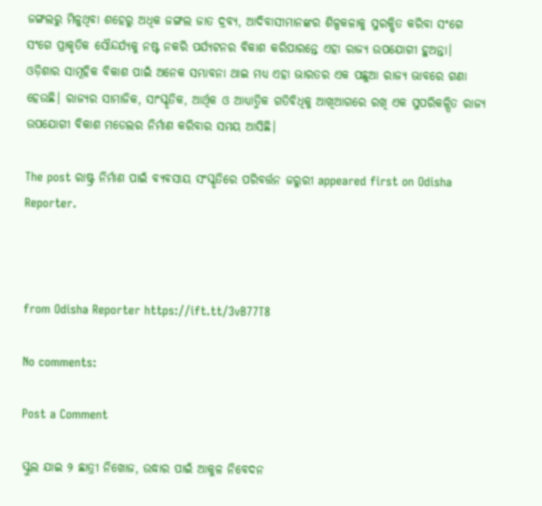ଜଙ୍ଗଲରୁ ମିଳୁଥିବା ଶହେରୁ ଅଧିକ ଜଙ୍ଗଲ ଜାତ ଦ୍ରବ୍ୟ, ଆଦିବାସୀମାନଙ୍କର ଶିଳ୍ପକଳାକୁ ସୁରକ୍ଷିତ କରିବା ସଂଗେ ସଂଗେ ପ୍ରାକୃତିକ ସୌନ୍ଦର୍ଯ୍ୟକୁ ନଷ୍ଟ ନକରି ପର୍ଯ୍ୟଟନର ବିକାଶ କରିପାରନ୍ତେ ଏହା ରାଜ୍ୟ ଉପଯୋଗୀ ହୁଅନ୍ତା। ଓଡ଼ିଶାର ସାମୂହିକ ବିକାଶ ପାଇଁ ଅନେକ ସମ୍ଭାବନା ଥାଇ ମଧ୍ୟ ଏହା ଭାରତର ଏକ ପଛୁଆ ରାଜ୍ୟ ଭାବରେ ଗଣା ହେଉଛି। ରାଜ୍ୟର ସାମାଜିକ, ସାଂସ୍କୃତିକ, ଆର୍ଥିକ ଓ ଆଧ୍ୟାତ୍ମିକ ଗତିବିଧିକୁ ଆଖିଆଗରେ ରଖି ଏକ ସୁପରିକଳ୍ପିତ ରାଜ୍ୟ ଉପଯୋଗୀ ବିକାଶ ମଡେଲର ନିର୍ମାଣ କରିବାର ସମୟ ଆସିଛି।

The post ରାଷ୍ଟ୍ର ନିର୍ମାଣ ପାଇଁ ବ୍ୟବସାୟ ସଂସ୍କୃତିରେ ପରିବର୍ତ୍ତନ ଜରୁରୀ appeared first on Odisha Reporter.



from Odisha Reporter https://ift.tt/3vB77T8

No comments:

Post a Comment

ସ୍କୁଲ ଯାଇ ୨ ଛାତ୍ରୀ ନିଖୋଜ, ଉଦ୍ଧାର ପାଇଁ ଆକୁଳ ନିବେଦନ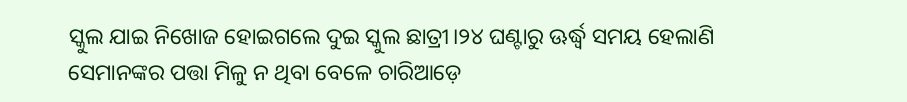ସ୍କୁଲ ଯାଇ ନିଖୋଜ ହୋଇଗଲେ ଦୁଇ ସ୍କୁଲ ଛାତ୍ରୀ।୨୪ ଘଣ୍ଟାରୁ ଊର୍ଦ୍ଧ୍ୱ ସମୟ ହେଲାଣି ସେମାନଙ୍କର ପତ୍ତା ମିଳୁ ନ ଥିବା ବେଳେ ଚାରିଆଡ଼େ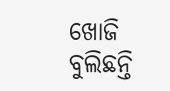ଖୋଜି ବୁଲିଛନ୍ତି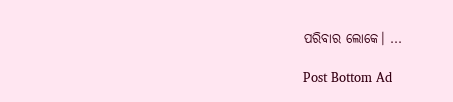ପରିବାର ଲୋକେ। ...

Post Bottom Ad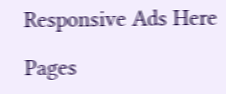Responsive Ads Here

Pages